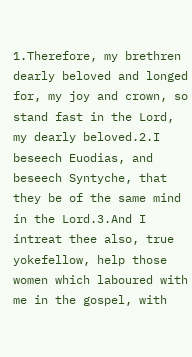1.Therefore, my brethren dearly beloved and longed for, my joy and crown, so stand fast in the Lord, my dearly beloved.2.I beseech Euodias, and beseech Syntyche, that they be of the same mind in the Lord.3.And I intreat thee also, true yokefellow, help those women which laboured with me in the gospel, with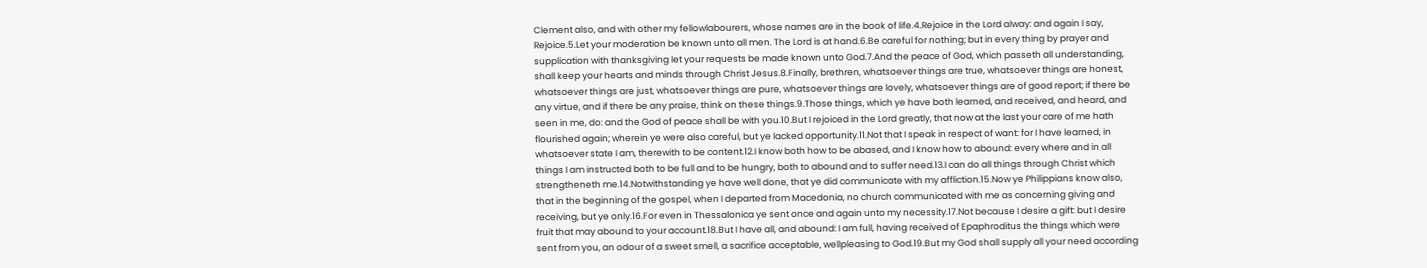Clement also, and with other my fellowlabourers, whose names are in the book of life.4.Rejoice in the Lord alway: and again I say, Rejoice.5.Let your moderation be known unto all men. The Lord is at hand.6.Be careful for nothing; but in every thing by prayer and supplication with thanksgiving let your requests be made known unto God.7.And the peace of God, which passeth all understanding, shall keep your hearts and minds through Christ Jesus.8.Finally, brethren, whatsoever things are true, whatsoever things are honest, whatsoever things are just, whatsoever things are pure, whatsoever things are lovely, whatsoever things are of good report; if there be any virtue, and if there be any praise, think on these things.9.Those things, which ye have both learned, and received, and heard, and seen in me, do: and the God of peace shall be with you.10.But I rejoiced in the Lord greatly, that now at the last your care of me hath flourished again; wherein ye were also careful, but ye lacked opportunity.11.Not that I speak in respect of want: for I have learned, in whatsoever state I am, therewith to be content.12.I know both how to be abased, and I know how to abound: every where and in all things I am instructed both to be full and to be hungry, both to abound and to suffer need.13.I can do all things through Christ which strengtheneth me.14.Notwithstanding ye have well done, that ye did communicate with my affliction.15.Now ye Philippians know also, that in the beginning of the gospel, when I departed from Macedonia, no church communicated with me as concerning giving and receiving, but ye only.16.For even in Thessalonica ye sent once and again unto my necessity.17.Not because I desire a gift: but I desire fruit that may abound to your account.18.But I have all, and abound: I am full, having received of Epaphroditus the things which were sent from you, an odour of a sweet smell, a sacrifice acceptable, wellpleasing to God.19.But my God shall supply all your need according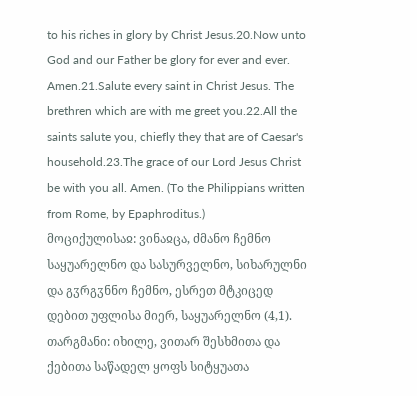to his riches in glory by Christ Jesus.20.Now unto God and our Father be glory for ever and ever. Amen.21.Salute every saint in Christ Jesus. The brethren which are with me greet you.22.All the saints salute you, chiefly they that are of Caesar's household.23.The grace of our Lord Jesus Christ be with you all. Amen. (To the Philippians written from Rome, by Epaphroditus.)
მოციქულისაჲ: ვინაჲცა, ძმანო ჩემნო საყუარელნო და სასურველნო, სიხარულნი და გჳრგჳნნო ჩემნო, ესრეთ მტკიცედ დებით უფლისა მიერ, საყუარელნო (4,1).
თარგმანი: იხილე, ვითარ შესხმითა და ქებითა საწადელ ყოფს სიტყუათა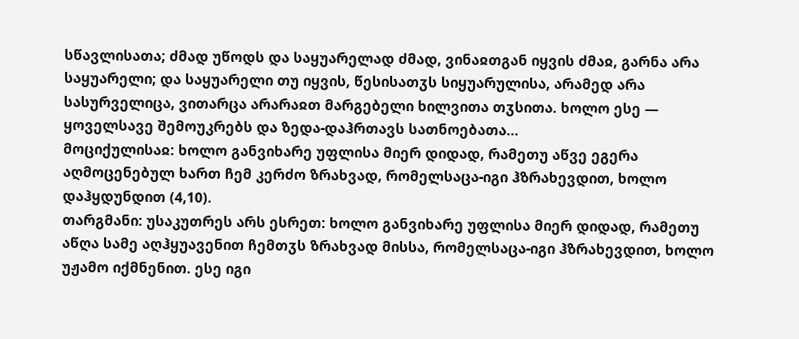სწავლისათა; ძმად უწოდს და საყუარელად ძმად, ვინაჲთგან იყვის ძმაჲ, გარნა არა საყუარელი; და საყუარელი თუ იყვის, წესისათჳს სიყუარულისა, არამედ არა სასურველიცა, ვითარცა არარაჲთ მარგებელი ხილვითა თჳსითა. ხოლო ესე — ყოველსავე შემოუკრებს და ზედა-დაჰრთავს სათნოებათა...
მოციქულისაჲ: ხოლო განვიხარე უფლისა მიერ დიდად, რამეთუ აწვე ეგერა აღმოცენებულ ხართ ჩემ კერძო ზრახვად, რომელსაცა-იგი ჰზრახევდით, ხოლო დაჰყდუნდით (4,10).
თარგმანი: უსაკუთრეს არს ესრეთ: ხოლო განვიხარე უფლისა მიერ დიდად, რამეთუ აწღა სამე აღჰყუავენით ჩემთჳს ზრახვად მისსა, რომელსაცა-იგი ჰზრახევდით, ხოლო უჟამო იქმნენით. ესე იგი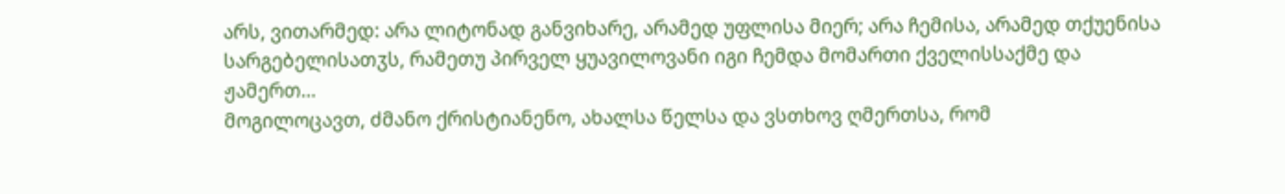არს, ვითარმედ: არა ლიტონად განვიხარე, არამედ უფლისა მიერ; არა ჩემისა, არამედ თქუენისა სარგებელისათჳს, რამეთუ პირველ ყუავილოვანი იგი ჩემდა მომართი ქველისსაქმე და ჟამერთ...
მოგილოცავთ, ძმანო ქრისტიანენო, ახალსა წელსა და ვსთხოვ ღმერთსა, რომ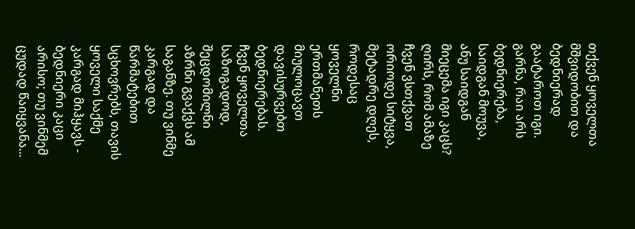თქვენ ყოველთა მშვიდობით და ბედნიერად გაატაროთ იგი.
გარნა, რაი არს ბედნიერება, საიდგან მოუვა, ანუ საიდგან მიეცემა იგი კაცს? ღირს, რომ ამაზე ჩვენ ვსთქვათ ორიოდე სიტყვა, მეტადრე დღეს, როდესაც ყოველნი ერთმანეთს მიულოცავთ დავისურვებთ ბედნიერებას.
ჩვენ ყოველთა საზოგადოდ, შეცდომილნი აზრნი გვაქვს ამ საგანზე. თუ ვინმე კარგად და წარმატებით სცხოვრებს, თავის ყოველი საქმე კარგად მიჰყავს - ბედნიერი კაცი არისო; თუ ვინმემ ცუდად წაიყვანა...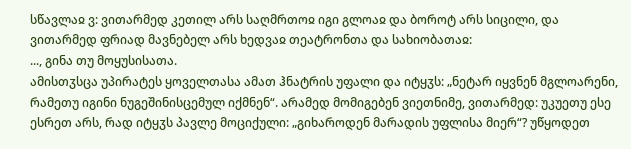სწავლაჲ ვ: ვითარმედ კეთილ არს საღმრთოჲ იგი გლოაჲ და ბოროტ არს სიცილი, და ვითარმედ ფრიად მავნებელ არს ხედვაჲ თეატრონთა და სახიობათაჲ:
..., გინა თუ მოყუსისათა.
ამისთჳსცა უპირატეს ყოველთასა ამათ ჰნატრის უფალი და იტყჳს: „ნეტარ იყვნენ მგლოარენი, რამეთუ იგინი ნუგეშინისცემულ იქმნენ“. არამედ მომიგებენ ვიეთნიმე, ვითარმედ: უკუეთუ ესე ესრეთ არს, რად იტყჳს პავლე მოციქული: „გიხაროდენ მარადის უფლისა მიერ“? უწყოდეთ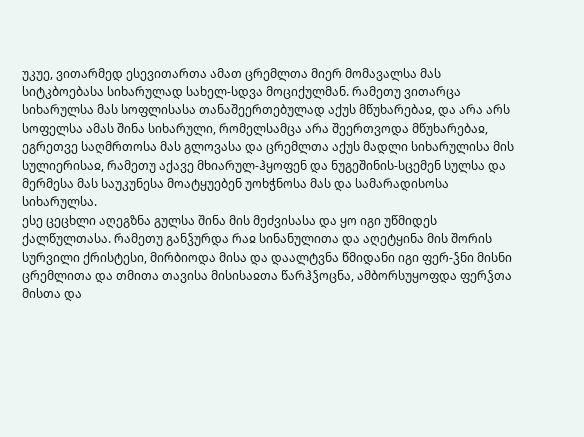უკუე, ვითარმედ ესევითართა ამათ ცრემლთა მიერ მომავალსა მას სიტკბოებასა სიხარულად სახელ-სდვა მოციქულმან. რამეთუ ვითარცა სიხარულსა მას სოფლისასა თანაშეერთებულად აქუს მწუხარებაჲ, და არა არს სოფელსა ამას შინა სიხარული, რომელსამცა არა შეერთვოდა მწუხარებაჲ, ეგრეთვე საღმრთოსა მას გლოვასა და ცრემლთა აქუს მადლი სიხარულისა მის სულიერისაჲ, რამეთუ აქავე მხიარულ-ჰყოფენ და ნუგეშინის-სცემენ სულსა და მერმესა მას საუკუნესა მოატყუებენ უოხჭნოსა მას და სამარადისოსა სიხარულსა.
ესე ცეცხლი აღეგზნა გულსა შინა მის მეძვისასა და ყო იგი უწმიდეს ქალწულთასა. რამეთუ განჴურდა რაჲ სინანულითა და აღეტყინა მის შორის სურვილი ქრისტესი, მირბიოდა მისა და დაალტვნა წმიდანი იგი ფერ-ჴნი მისნი ცრემლითა და თმითა თავისა მისისაჲთა წარჰჴოცნა, ამბორსუყოფდა ფერჴთა მისთა და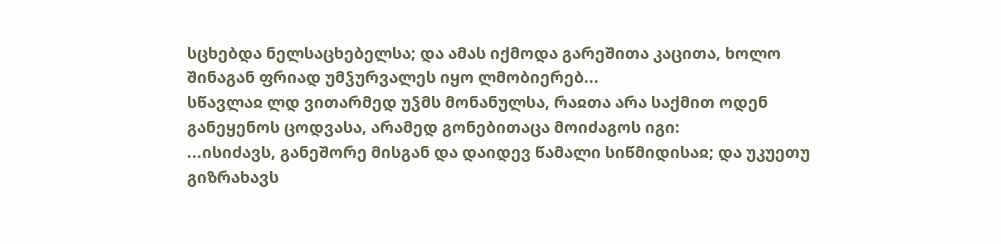სცხებდა ნელსაცხებელსა; და ამას იქმოდა გარეშითა კაცითა, ხოლო შინაგან ფრიად უმჴურვალეს იყო ლმობიერებ...
სწავლაჲ ლდ ვითარმედ უჴმს მონანულსა, რაჲთა არა საქმით ოდენ განეყენოს ცოდვასა, არამედ გონებითაცა მოიძაგოს იგი:
...ისიძავს, განეშორე მისგან და დაიდევ წამალი სიწმიდისაჲ; და უკუეთუ გიზრახავს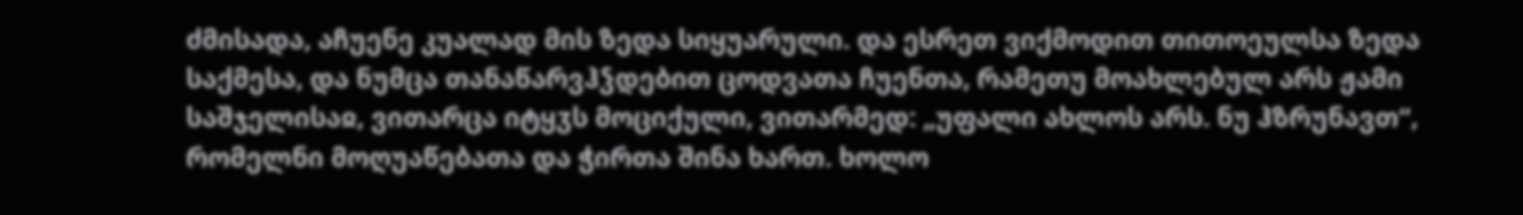ძმისადა, აჩუენე კუალად მის ზედა სიყუარული. და ესრეთ ვიქმოდით თითოეულსა ზედა საქმესა, და ნუმცა თანაწარვჰჴდებით ცოდვათა ჩუენთა, რამეთუ მოახლებულ არს ჟამი საშჯელისაჲ, ვითარცა იტყჳს მოციქული, ვითარმედ: „უფალი ახლოს არს. ნუ ჰზრუნავთ“, რომელნი მოღუაწებათა და ჭირთა შინა ხართ. ხოლო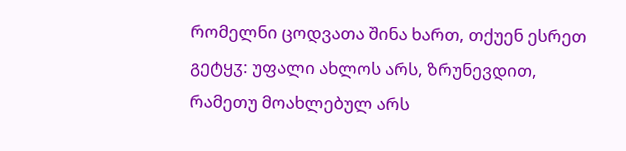რომელნი ცოდვათა შინა ხართ, თქუენ ესრეთ გეტყჳ: უფალი ახლოს არს, ზრუნევდით, რამეთუ მოახლებულ არს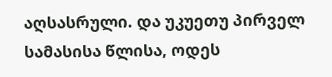აღსასრული. და უკუეთუ პირველ სამასისა წლისა, ოდეს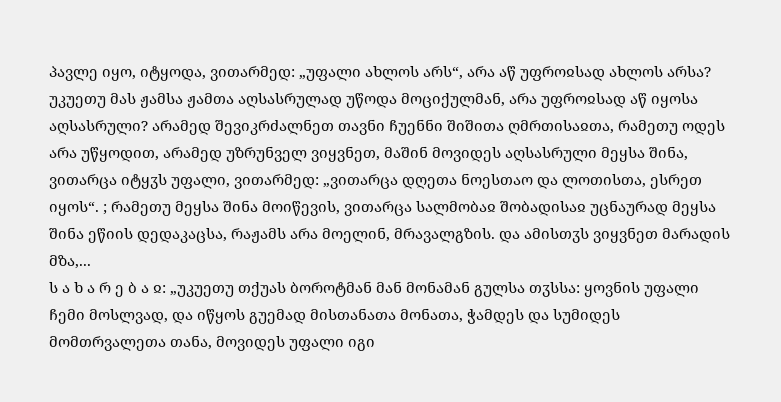პავლე იყო, იტყოდა, ვითარმედ: „უფალი ახლოს არს“, არა აწ უფროჲსად ახლოს არსა? უკუეთუ მას ჟამსა ჟამთა აღსასრულად უწოდა მოციქულმან, არა უფროჲსად აწ იყოსა აღსასრული? არამედ შევიკრძალნეთ თავნი ჩუენნი შიშითა ღმრთისაჲთა, რამეთუ ოდეს არა უწყოდით, არამედ უზრუნველ ვიყვნეთ, მაშინ მოვიდეს აღსასრული მეყსა შინა, ვითარცა იტყჳს უფალი, ვითარმედ: „ვითარცა დღეთა ნოესთაო და ლოთისთა, ესრეთ იყოს“. ; რამეთუ მეყსა შინა მოიწევის, ვითარცა სალმობაჲ შობადისაჲ უცნაურად მეყსა შინა ეწიის დედაკაცსა, რაჟამს არა მოელინ, მრავალგზის. და ამისთჳს ვიყვნეთ მარადის მზა,...
ს ა ხ ა რ ე ბ ა ჲ: „უკუეთუ თქუას ბოროტმან მან მონამან გულსა თჳსსა: ყოვნის უფალი ჩემი მოსლვად, და იწყოს გუემად მისთანათა მონათა, ჭამდეს და სუმიდეს მომთრვალეთა თანა, მოვიდეს უფალი იგი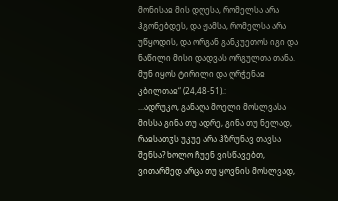მონისაჲ მის დღესა, რომელსა არა ჰგონებდეს, და ჟამსა, რომელსა არა უწყოდის, და ორგან განკუეთოს იგი და ნაწილი მისი დადვას ორგულთა თანა. მუნ იყოს ტირილი და ღრჭენაჲ კბილთაჲ“ (24,48-51).:
...ადრუკო, განაღა მოელი მოსლვასა მისსა გინა თუ ადრე, გინა თუ ნელად, რაჲსათჳს უკუე არა ჰზრუნავ თავსა შენსა? ხოლო ჩუენ ვისწავებთ, ვითარმედ არცა თუ ყოვნის მოსლვად,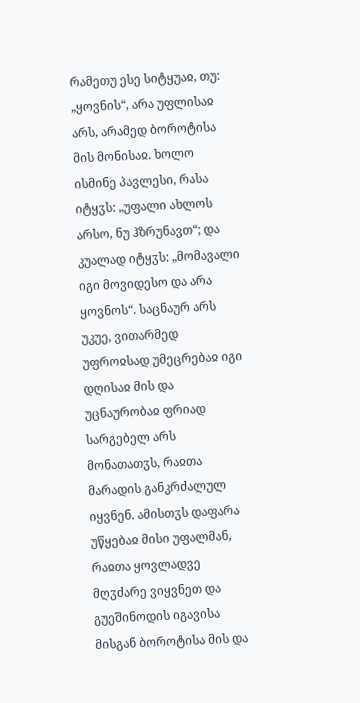რამეთუ ესე სიტყუაჲ, თუ: „ყოვნის“, არა უფლისაჲ არს, არამედ ბოროტისა მის მონისაჲ. ხოლო ისმინე პავლესი, რასა იტყჳს: „უფალი ახლოს არსო, ნუ ჰზრუნავთ“; და კუალად იტყჳს: „მომავალი იგი მოვიდესო და არა ყოვნოს“. საცნაურ არს უკუე, ვითარმედ უფროჲსად უმეცრებაჲ იგი დღისაჲ მის და უცნაურობაჲ ფრიად სარგებელ არს მონათათჳს, რაჲთა მარადის განკრძალულ იყვნენ. ამისთჳს დაფარა უწყებაჲ მისი უფალმან, რაჲთა ყოვლადვე მღჳძარე ვიყვნეთ და გუეშინოდის იგავისა მისგან ბოროტისა მის და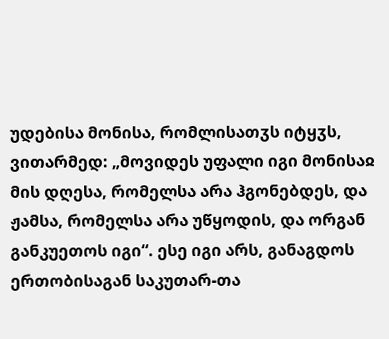უდებისა მონისა, რომლისათჳს იტყჳს, ვითარმედ: „მოვიდეს უფალი იგი მონისაჲ მის დღესა, რომელსა არა ჰგონებდეს, და ჟამსა, რომელსა არა უწყოდის, და ორგან განკუეთოს იგი“. ესე იგი არს, განაგდოს ერთობისაგან საკუთარ-თა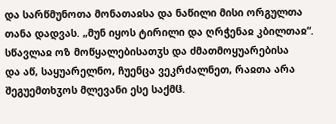და სარწმუნოთა მონათაჲსა და ნაწილი მისი ორგულთა თანა დადვას. „მუნ იყოს ტირილი და ღრჭენაჲ კბილთაჲ“.
სწავლაჲ ოზ მოწყალებისათჳს და ძმათმოყუარებისა
და აწ, საყუარელნო, ჩუენცა ვეკრძალნეთ, რაჲთა არა შეგუემთხჳოს მლევანი ესე საქმჱ.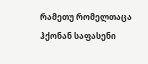რამეთუ რომელთაცა ჰქონან საფასენი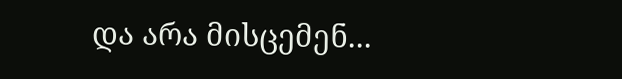და არა მისცემენ...